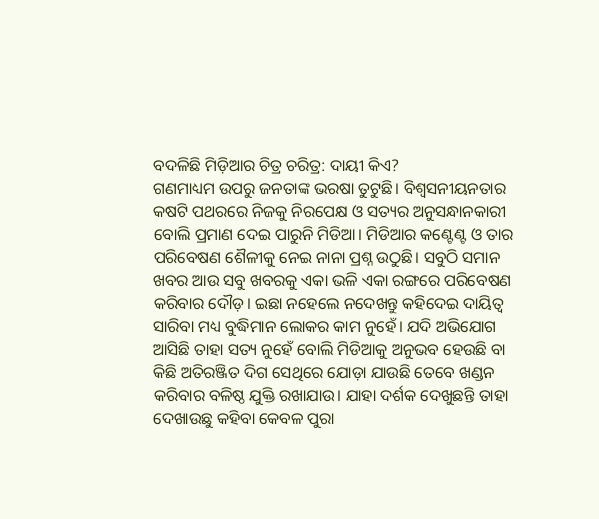ବଦଳିଛି ମିଡ଼ିଆର ଚିତ୍ର ଚରିତ୍ର: ଦାୟୀ କିଏ?
ଗଣମାଧ୍ୟମ ଉପରୁ ଜନତାଙ୍କ ଭରଷା ତୁଟୁଛି। ବିଶ୍ୱସନୀୟନତାର କଷଟି ପଥରରେ ନିଜକୁ ନିରପେକ୍ଷ ଓ ସତ୍ୟର ଅନୁସନ୍ଧାନକାରୀ ବୋଲି ପ୍ରମାଣ ଦେଇ ପାରୁନି ମିଡିଆ। ମିଡିଆର କଣ୍ଟେଣ୍ଟ ଓ ତାର ପରିବେଷଣ ଶୈଳୀକୁ ନେଇ ନାନା ପ୍ରଶ୍ନ ଉଠୁଛି। ସବୁଠି ସମାନ ଖବର ଆଉ ସବୁ ଖବରକୁ ଏକା ଭଳି ଏକା ରଙ୍ଗରେ ପରିବେଷଣ କରିବାର ଦୌଡ଼। ଇଛା ନହେଲେ ନଦେଖନ୍ତୁ କହିଦେଇ ଦାୟିତ୍ୱ ସାରିବା ମଧ୍ୟ ବୁଦ୍ଧିମାନ ଲୋକର କାମ ନୁହେଁ। ଯଦି ଅଭିଯୋଗ ଆସିଛି ତାହା ସତ୍ୟ ନୁହେଁ ବୋଲି ମିଡିଆକୁ ଅନୁଭବ ହେଉଛି ବା କିଛି ଅତିରଞ୍ଜିତ ଦିଗ ସେଥିରେ ଯୋଡ଼ା ଯାଉଛି ତେବେ ଖଣ୍ଡନ କରିବାର ବଳିଷ୍ଠ ଯୁକ୍ତି ରଖାଯାଉ। ଯାହା ଦର୍ଶକ ଦେଖୁଛନ୍ତି ତାହା ଦେଖାଉଛୁ କହିବା କେବଳ ପୁରା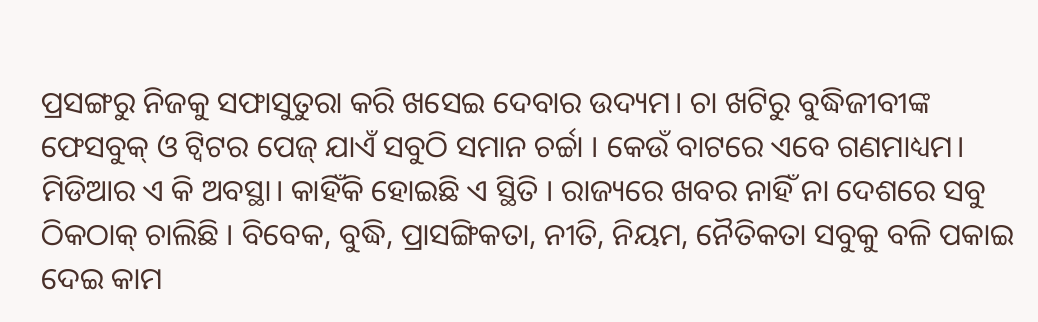ପ୍ରସଙ୍ଗରୁ ନିଜକୁ ସଫାସୁତୁରା କରି ଖସେଇ ଦେବାର ଉଦ୍ୟମ। ଚା ଖଟିରୁ ବୁଦ୍ଧିଜୀବୀଙ୍କ ଫେସବୁକ୍ ଓ ଟ୍ୱିଟର ପେଜ୍ ଯାଏଁ ସବୁଠି ସମାନ ଚର୍ଚ୍ଚା । କେଉଁ ବାଟରେ ଏବେ ଗଣମାଧ୍ୟମ। ମିଡିଆର ଏ କି ଅବସ୍ଥା। କାହିଁକି ହୋଇଛି ଏ ସ୍ଥିତି । ରାଜ୍ୟରେ ଖବର ନାହିଁ ନା ଦେଶରେ ସବୁ ଠିକଠାକ୍ ଚାଲିଛି । ବିବେକ, ବୁଦ୍ଧି, ପ୍ରାସଙ୍ଗିକତା, ନୀତି, ନିୟମ, ନୈତିକତା ସବୁକୁ ବଳି ପକାଇ ଦେଇ କାମ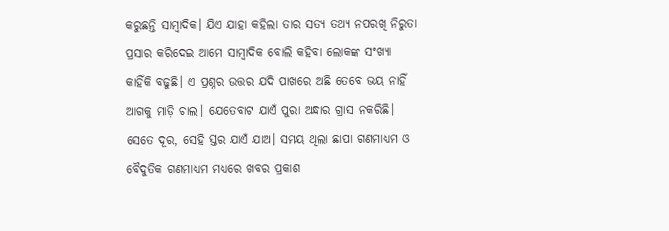କରୁଛନ୍ତି ସାମ୍ବାଦିକ। ଯିଏ ଯାହା କହିଲା ତାର ସତ୍ୟ ତଥ୍ୟ ନପରଖି ନିରୁତା ପ୍ରସାର କରିଦେଇ ଆମେ ସାମ୍ବାଦିକ ବୋଲି କହିବା ଲୋକଙ୍କ ସଂଖ୍ୟା କାହିଁକି ବଢୁଛି। ଏ ପ୍ରଶ୍ନର ଉତ୍ତର ଯଦି ପାଖରେ ଅଛି ତେବେ ଭୟ ନାହିଁ ଆଗକୁ ମାଡ଼ି ଚାଲ। ଯେତେବାଟ ଯାଏଁ ପୁରା ଅନ୍ଧାର ଗ୍ରାସ ନକରିଛି। ସେତେ ଦୂର, ସେହି ସ୍ତର ଯାଏଁ ଯାଅ। ସମୟ ଥିଲା ଛାପା ଗଣମାଧ୍ୟମ ଓ ବୈଦୁତିକ ଗଣମାଧ୍ୟମ ମଧ୍ୟରେ ଖବର ପ୍ରକାଶ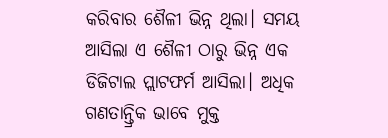କରିବାର ଶୈଳୀ ଭିନ୍ନ ଥିଲା। ସମୟ ଆସିଲା ଏ ଶୈଳୀ ଠାରୁ ଭିନ୍ନ ଏକ ଡିଜିଟାଲ ପ୍ଲାଟଫର୍ମ ଆସିଲା। ଅଧିକ ଗଣତାନ୍ତ୍ରିକ ଭାବେ ମୁକ୍ତ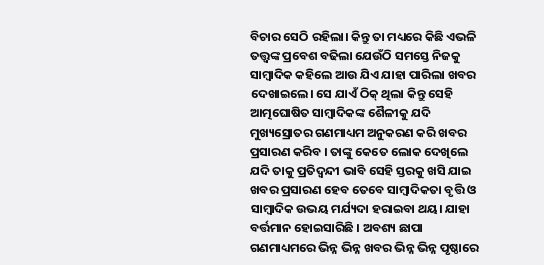ବିଚାର ସେଠି ରହିଲା। କିନ୍ତୁ ତା ମଧ୍ୟରେ କିଛି ଏଭଳି ତତ୍ତ୍ୱଙ୍କ ପ୍ରବେଶ ବଢିଲା ଯେଉଁଠି ସମସ୍ତେ ନିଜକୁ ସାମ୍ବାଦିକ କହିଲେ ଆଉ ଯିଏ ଯାହା ପାରିଲା ଖବର ଦେଖାଇଲେ। ସେ ଯାଏଁ ଠିକ୍ ଥିଲା କିନ୍ତୁ ସେହି ଆତ୍ମଘୋଷିତ ସାମ୍ବାଦିକଙ୍କ ଶୈଳୀକୁ ଯଦି ମୁଖ୍ୟସ୍ରୋତର ଗଣମାଧ୍ୟମ ଅନୁକରଣ କରି ଖବର ପ୍ରସାରଣ କରିବ । ତାଙ୍କୁ କେତେ ଲୋକ ଦେଖିଲେ ଯଦି ତାକୁ ପ୍ରତିଦ୍ୱନ୍ଦୀ ଭାବି ସେହି ସ୍ତରକୁ ଖସି ଯାଇ ଖବର ପ୍ରସାରଣ ହେବ ତେବେ ସାମ୍ବାଦିକତା ବୃତ୍ତି ଓ ସାମ୍ବାଦିକ ଉଭୟ ମର୍ଯ୍ୟଦା ହରାଇବା ଥୟ। ଯାହା ବର୍ତ୍ତମାନ ହୋଇସାରିଛି । ଅବଶ୍ୟ ଛାପା ଗଣମାଧ୍ୟମରେ ଭିନ୍ନ ଭିନ୍ନ ଖବର ଭିନ୍ନ ଭିନ୍ନ ପୃଷ୍ଠାରେ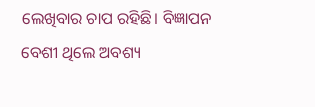ଲେଖିବାର ଚାପ ରହିଛି। ବିଜ୍ଞାପନ ବେଶୀ ଥିଲେ ଅବଶ୍ୟ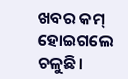ଖବର କମ୍ ହୋଇଗଲେ ଚଳୁଛି।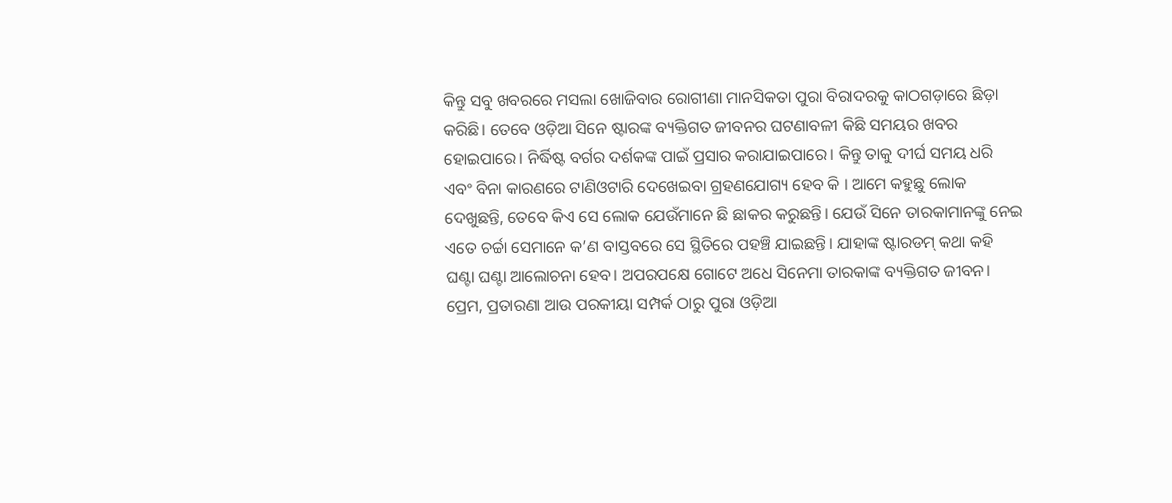କିନ୍ତୁ ସବୁ ଖବରରେ ମସଲା ଖୋଜିବାର ରୋଗୀଣା ମାନସିକତା ପୁରା ବିରାଦରକୁ କାଠଗଡ଼ାରେ ଛିଡ଼ା କରିଛି। ତେବେ ଓଡ଼ିଆ ସିନେ ଷ୍ଟାରଙ୍କ ବ୍ୟକ୍ତିଗତ ଜୀବନର ଘଟଣାବଳୀ କିଛି ସମୟର ଖବର ହୋଇପାରେ। ନିର୍ଦ୍ଧିଷ୍ଟ ବର୍ଗର ଦର୍ଶକଙ୍କ ପାଇଁ ପ୍ରସାର କରାଯାଇପାରେ। କିନ୍ତୁ ତାକୁ ଦୀର୍ଘ ସମୟ ଧରି ଏବଂ ବିନା କାରଣରେ ଟାଣିଓଟାରି ଦେଖେଇବା ଗ୍ରହଣଯୋଗ୍ୟ ହେବ କି । ଆମେ କହୁଛୁ ଲୋକ ଦେଖୁଛନ୍ତି, ତେବେ କିଏ ସେ ଲୋକ ଯେଉଁମାନେ ଛି ଛାକର କରୁଛନ୍ତି। ଯେଉଁ ସିନେ ତାରକାମାନଙ୍କୁ ନେଇ ଏତେ ଚର୍ଚ୍ଚା ସେମାନେ କ’ଣ ବାସ୍ତବରେ ସେ ସ୍ଥିତିରେ ପହଞ୍ଚି ଯାଇଛନ୍ତି। ଯାହାଙ୍କ ଷ୍ଟାରଡମ୍ କଥା କହି ଘଣ୍ଟା ଘଣ୍ଟା ଆଲୋଚନା ହେବ। ଅପରପକ୍ଷେ ଗୋଟେ ଅଧେ ସିନେମା ତାରକାଙ୍କ ବ୍ୟକ୍ତିଗତ ଜୀବନ। ପ୍ରେମ, ପ୍ରତାରଣା ଆଉ ପରକୀୟା ସମ୍ପର୍କ ଠାରୁ ପୁରା ଓଡ଼ିଆ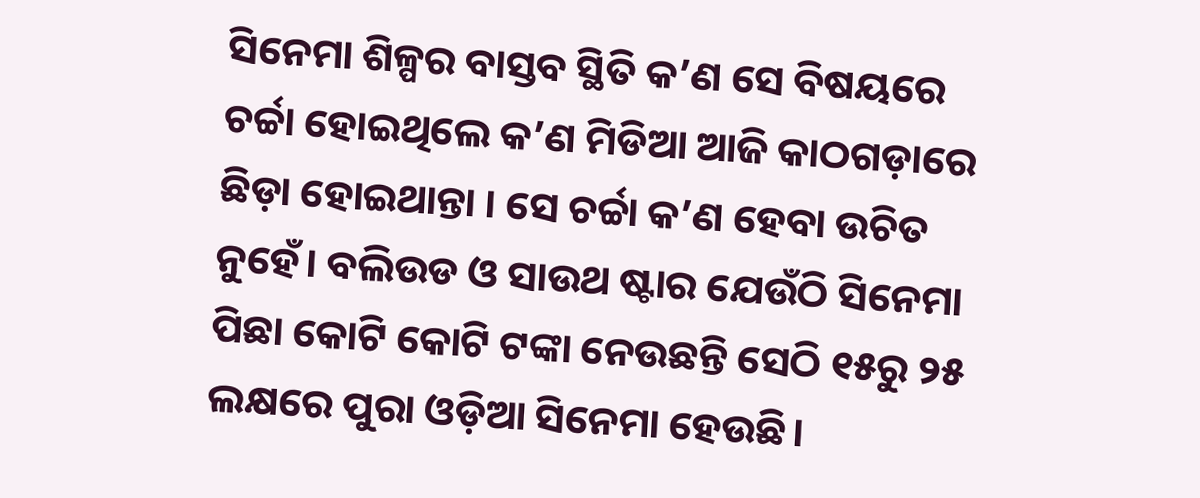ସିନେମା ଶିଳ୍ପର ବାସ୍ତବ ସ୍ଥିତି କ’ଣ ସେ ବିଷୟରେ ଚର୍ଚ୍ଚା ହୋଇଥିଲେ କ’ଣ ମିଡିଆ ଆଜି କାଠଗଡ଼ାରେ ଛିଡ଼ା ହୋଇଥାନ୍ତା । ସେ ଚର୍ଚ୍ଚା କ’ଣ ହେବା ଉଚିତ ନୁହେଁ। ବଲିଉଡ ଓ ସାଉଥ ଷ୍ଟାର ଯେଉଁଠି ସିନେମା ପିଛା କୋଟି କୋଟି ଟଙ୍କା ନେଉଛନ୍ତି ସେଠି ୧୫ରୁ ୨୫ ଲକ୍ଷରେ ପୁରା ଓଡ଼ିଆ ସିନେମା ହେଉଛି।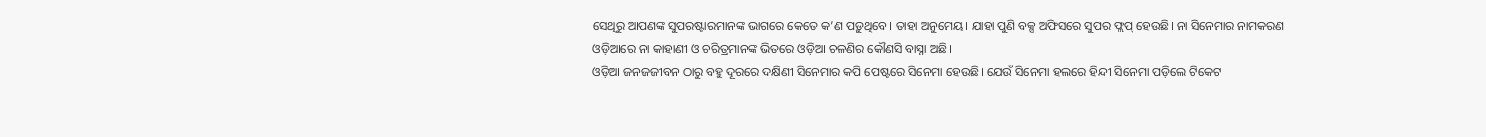ସେଥିରୁ ଆପଣଙ୍କ ସୁପରଷ୍ଟାରମାନଙ୍କ ଭାଗରେ କେତେ କ’ଣ ପଡ଼ୁଥିବେ। ତାହା ଅନୁମେୟ। ଯାହା ପୁଣି ବକ୍ସ ଅଫିସରେ ସୁପର ଫ୍ଲପ୍ ହେଉଛି। ନା ସିନେମାର ନାମକରଣ ଓଡ଼ିଆରେ ନା କାହାଣୀ ଓ ଚରିତ୍ରମାନଙ୍କ ଭିତରେ ଓଡ଼ିଆ ଚଳଣିର କୌଣସି ବାସ୍ନା ଅଛି।
ଓଡ଼ିଆ ଜନଜଜୀବନ ଠାରୁ ବହୁ ଦୂରରେ ଦକ୍ଷିଣୀ ସିନେମାର କପି ପେଷ୍ଟରେ ସିନେମା ହେଉଛି। ଯେଉଁ ସିନେମା ହଲରେ ହିନ୍ଦୀ ସିନେମା ପଡ଼ିଲେ ଟିକେଟ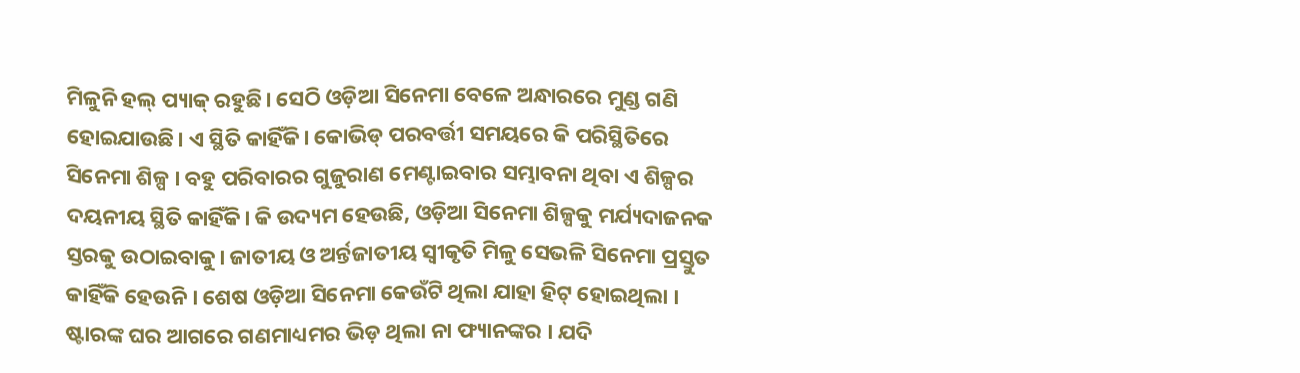ମିଳୁନି ହଲ୍ ପ୍ୟାକ୍ ରହୁଛି। ସେଠି ଓଡ଼ିଆ ସିନେମା ବେଳେ ଅନ୍ଧାରରେ ମୁଣ୍ଡ ଗଣି ହୋଇଯାଉଛି। ଏ ସ୍ଥିତି କାହିଁକି। କୋଭିଡ୍ ପରବର୍ତ୍ତୀ ସମୟରେ କି ପରିସ୍ଥିତିରେ ସିନେମା ଶିଳ୍ପ । ବହୁ ପରିବାରର ଗୁଜୁରାଣ ମେଣ୍ଟାଇବାର ସମ୍ଭାବନା ଥିବା ଏ ଶିଳ୍ପର ଦୟନୀୟ ସ୍ଥିତି କାହିଁକି। କି ଉଦ୍ୟମ ହେଉଛି, ଓଡ଼ିଆ ସିନେମା ଶିଳ୍ପକୁ ମର୍ଯ୍ୟଦାଜନକ ସ୍ତରକୁ ଉଠାଇବାକୁ। ଜାତୀୟ ଓ ଅର୍ନ୍ତଜାତୀୟ ସ୍ୱୀକୃତି ମିଳୁ ସେଭଳି ସିନେମା ପ୍ରସ୍ତୁତ କାହିଁକି ହେଉନି । ଶେଷ ଓଡ଼ିଆ ସିନେମା କେଉଁଟି ଥିଲା ଯାହା ହିଟ୍ ହୋଇଥିଲା । ଷ୍ଟାରଙ୍କ ଘର ଆଗରେ ଗଣମାଧ୍ୟମର ଭିଡ଼ ଥିଲା ନା ଫ୍ୟାନଙ୍କର । ଯଦି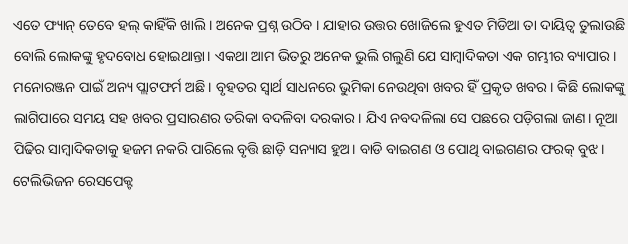ଏତେ ଫ୍ୟାନ୍ ତେବେ ହଲ୍ କାହିଁକି ଖାଲି । ଅନେକ ପ୍ରଶ୍ନ ଉଠିବ । ଯାହାର ଉତ୍ତର ଖୋଜିଲେ ହୁଏତ ମିଡିଆ ତା ଦାୟିତ୍ୱ ତୁଲାଉଛି ବୋଲି ଲୋକଙ୍କୁ ହୃଦବୋଧ ହୋଇଥାନ୍ତା। ଏକଥା ଆମ ଭିତରୁ ଅନେକ ଭୁଲି ଗଲୁଣି ଯେ ସାମ୍ବାଦିକତା ଏକ ଗମ୍ଭୀର ବ୍ୟାପାର। ମନୋରଞ୍ଜନ ପାଇଁ ଅନ୍ୟ ପ୍ଲାଟଫର୍ମ ଅଛି। ବୃହତର ସ୍ୱାର୍ଥ ସାଧନରେ ଭୁମିକା ନେଉଥିବା ଖବର ହିଁ ପ୍ରକୃତ ଖବର। କିଛି ଲୋକଙ୍କୁ ଲାଗିପାରେ ସମୟ ସହ ଖବର ପ୍ରସାରଣର ତରିକା ବଦଳିବା ଦରକାର। ଯିଏ ନବଦଳିଲା ସେ ପଛରେ ପଡ଼ିଗଲା ଜାଣ। ନୂଆ ପିଢିର ସାମ୍ବାଦିକତାକୁ ହଜମ ନକରି ପାରିଲେ ବୃତ୍ତି ଛାଡ଼ି ସନ୍ୟାସ ହୁଅ। ବାଡି ବାଇଗଣ ଓ ପୋଥି ବାଇଗଣର ଫରକ୍ ବୁଝ। ଟେଲିଭିଜନ ରେସପେକ୍ଟ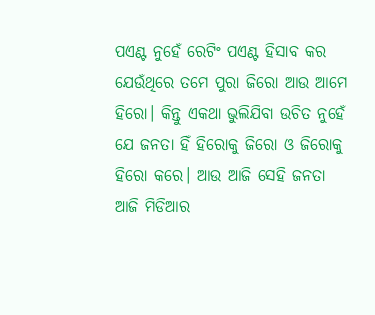ପଏଣ୍ଟ ନୁହେଁ ରେଟିଂ ପଏଣ୍ଟ ହିସାବ କର ଯେଉଁଥିରେ ତମେ ପୁରା ଜିରୋ ଆଉ ଆମେ ହିରୋ। କିନ୍ତୁ ଏକଥା ଭୁଲିଯିବା ଉଚିତ ନୁହେଁ ଯେ ଜନତା ହିଁ ହିରୋକୁ ଜିରୋ ଓ ଜିରୋକୁ ହିରୋ କରେ। ଆଉ ଆଜି ସେହି ଜନତା ଆଜି ମିଡିଆର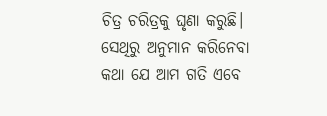ଚିତ୍ର ଚରିତ୍ରକୁ ଘୃଣା କରୁଛି। ସେଥିରୁ ଅନୁମାନ କରିନେବା କଥା ଯେ ଆମ ଗତି ଏବେ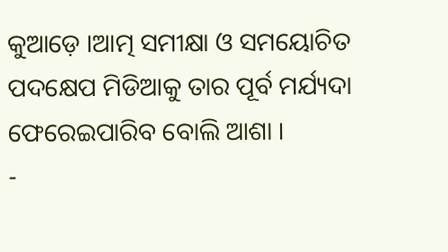କୁଆଡ଼େ ।ଆତ୍ମ ସମୀକ୍ଷା ଓ ସମୟୋଚିତ ପଦକ୍ଷେପ ମିଡିଆକୁ ତାର ପୂର୍ବ ମର୍ଯ୍ୟଦା ଫେରେଇପାରିବ ବୋଲି ଆଶା ।
-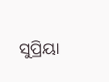ସୁପ୍ରିୟା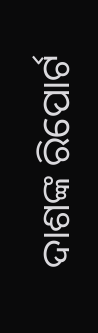ଦାଶଙ୍କ ରିପୋର୍ଟ